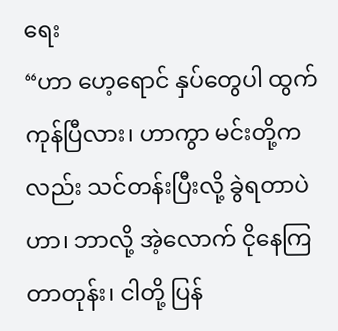ရေး
“ဟာ ဟေ့ရောင် နှပ်တွေပါ ထွက်ကုန်ပြီလား၊ ဟာကွာ မင်းတို့ကလည်း သင်တန်းပြီးလို့ ခွဲရတာပဲဟာ၊ ဘာလို့ အဲ့လောက် ငိုနေကြတာတုန်း၊ ငါတို့ ပြန်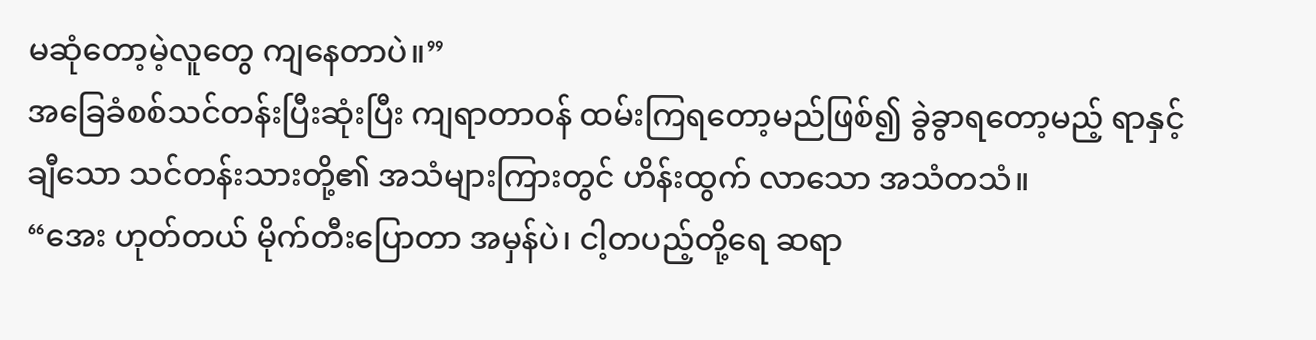မဆုံတော့မဲ့လူတွေ ကျနေတာပဲ။”
အခြေခံစစ်သင်တန်းပြီးဆုံးပြီး ကျရာတာဝန် ထမ်းကြရတော့မည်ဖြစ်၍ ခွဲခွာရတော့မည့် ရာနှင့်ချီသော သင်တန်းသားတို့၏ အသံများကြားတွင် ဟိန်းထွက် လာသော အသံတသံ။
“အေး ဟုတ်တယ် မိုက်တီးပြောတာ အမှန်ပဲ၊ ငါ့တပည့်တို့ရေ ဆရာ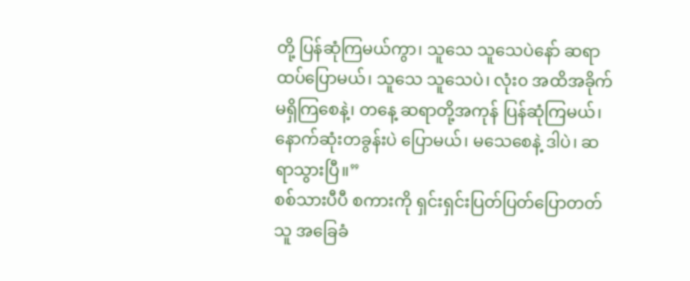တို့ ပြန်ဆုံကြမယ်ကွာ၊ သူသေ သူသေပဲနော် ဆရာထပ်ပြောမယ်၊ သူသေ သူသေပဲ၊ လုံး၀ အထိအခိုက် မရှိကြစေနဲ့၊ တနေ့ ဆရာတို့အကုန် ပြန်ဆုံကြမယ်၊ နောက်ဆုံးတခွန်းပဲ ပြောမယ်၊ မသေစေနဲ့ ဒါပဲ၊ ဆရာသွားပြီ။”
စစ်သားပီပီ စကားကို ရှင်းရှင်းပြတ်ပြတ်ပြောတတ်သူ အခြေခံ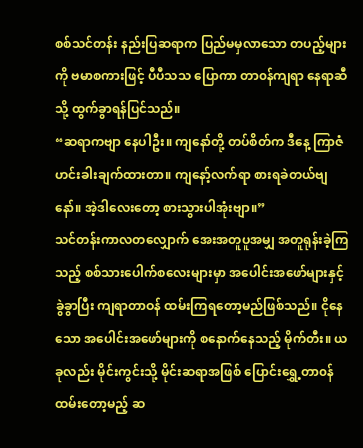စစ်သင်တန်း နည်းပြဆရာက ပြည်မမှလာသော တပည့်များကို ဗမာစကားဖြင့် ပီပီသသ ပြောကာ တာ၀န်ကျရာ နေရာဆီသို့ ထွက်ခွာရန်ပြင်သည်။
“ဆရာကဗျာ နေပါဦး။ ကျနော်တို့ တပ်စိတ်က ဒီနေ့ ကြာဇံဟင်းခါးချက်ထားတာ။ ကျနော့်လက်ရာ စားရခဲတယ်ဗျ နော်။ အဲ့ဒါလေးတော့ စားသွားပါအုံးဗျာ။”
သင်တန်းကာလတလျှောက် အေးအတူပူအမျှ အတူရုန်းခဲ့ကြသည့် စစ်သားပေါက်စလေးများမှာ အပေါင်းအဖော်များနှင့် ခွဲခွာပြီး ကျရာတာဝန် ထမ်းကြရတော့မည်ဖြစ်သည်။ ငိုနေသော အပေါင်းအဖော်များကို စနောက်နေသည့် မိုက်တီး။ ယခုလည်း မိုင်းကွင်းသို့ မိုင်းဆရာအဖြစ် ပြောင်းရွှေ့တာ၀န်ထမ်းတော့မည့် ဆ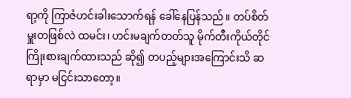ရာ့ကို ကြာဇံဟင်းခါးသောက်ရန် ခေါ်နေပြန်သည်။ တပ်စိတ်မှူးတဖြစ်လဲ ထမင်း၊ ဟင်းမချက်တတ်သူ မိုက်တီးကိုယ်တိုင် ကြိုးစားချက်ထားသည် ဆို၍ တပည့်များအကြောင်းသိ ဆရာမှာ မငြင်းသာတော့။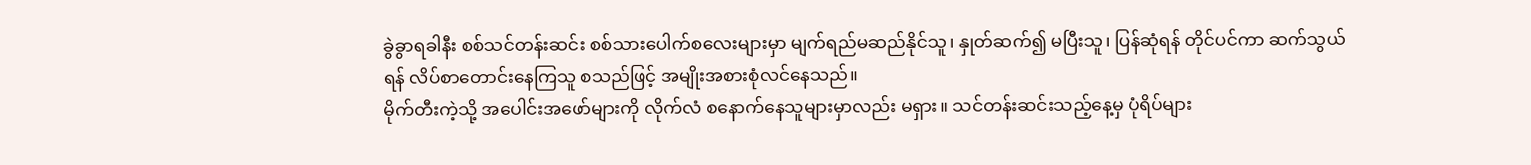ခွဲခွာရခါနီး စစ်သင်တန်းဆင်း စစ်သားပေါက်စလေးများမှာ မျက်ရည်မဆည်နိုင်သူ၊ နှုတ်ဆက်၍ မပြီးသူ၊ ပြန်ဆုံရန် တိုင်ပင်ကာ ဆက်သွယ်ရန် လိပ်စာတောင်းနေကြသူ စသည်ဖြင့် အမျိုးအစားစုံလင်နေသည်။
မိုက်တီးကဲ့သို့ အပေါင်းအဖော်များကို လိုက်လံ စနောက်နေသူများမှာလည်း မရှား။ သင်တန်းဆင်းသည့်နေ့မှ ပုံရိပ်များ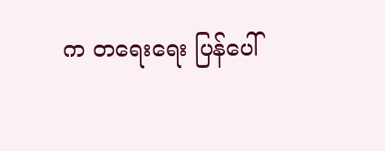က တရေးရေး ပြန်ပေါ်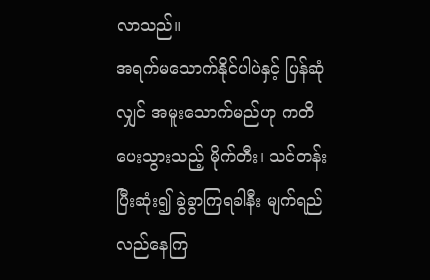လာသည်။
အရက်မသောက်နိုင်ပါပဲနှင့် ပြန်ဆုံလျှင် အမူးသောက်မည်ဟု ကတိပေးသွားသည့် မိုက်တီး၊ သင်တန်းပြီးဆုံး၍ ခွဲခွာကြရခါနီး မျက်ရည်လည်နေကြ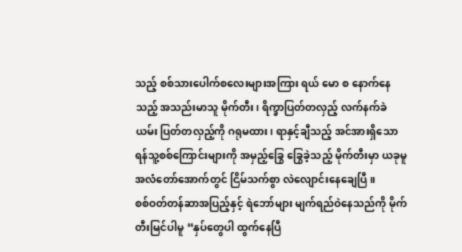သည့် စစ်သားပေါက်စလေးများအကြား ရယ် မော စ နောက်နေသည့် အသည်းမာသူ မိုက်တီး၊ ရိက္ခာပြတ်တလှည့် လက်နက်ခဲယမ်း ပြတ်တလှည့်ကို ဂရုမထား၊ ရာနှင့်ချီသည့် အင်အားရှိသော ရန်သူ့စစ်ကြောင်းများကို အမှည့်ခြွေ ခြွေခဲ့သည့် မိုက်တီးမှာ ယခုမူ အလံတော်အောက်တွင် ငြိမ်သက်စွာ လဲလျောင်းနေချေပြီ။
စစ်ဝတ်တန်ဆာအပြည့်နှင့် ရဲဘော်များ မျက်ရည်ဝဲနေသည်ကို မိုက်တီးမြင်ပါမူ “နှပ်တွေပါ ထွက်နေပြီ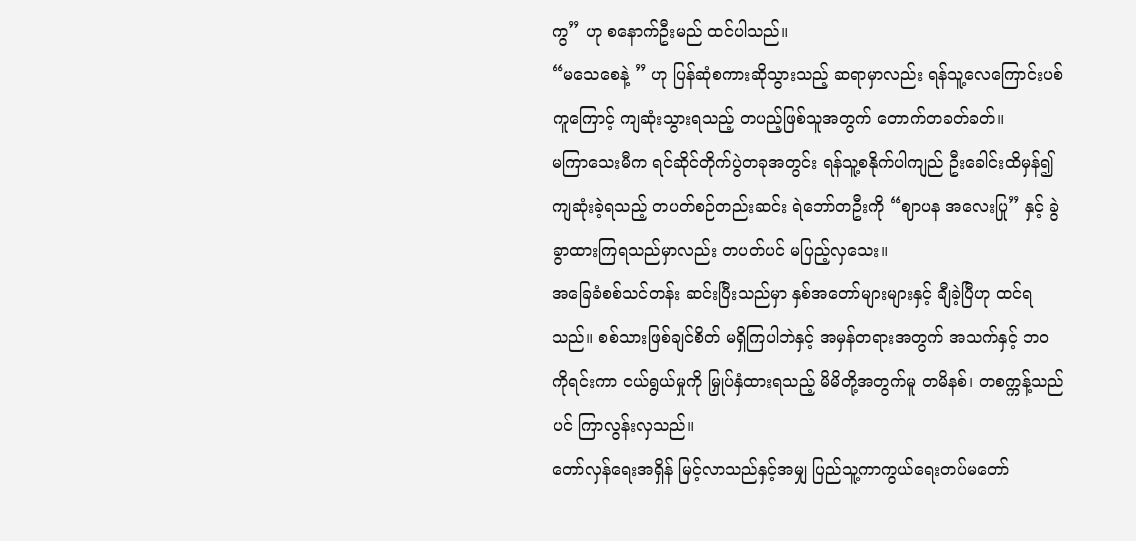ကွ” ဟု စနောက်ဦးမည် ထင်ပါသည်။
“မသေစေနဲ့ ” ဟု ပြန်ဆုံစကားဆိုသွားသည့် ဆရာမှာလည်း ရန်သူ့လေကြောင်းပစ်ကူကြောင့် ကျဆုံးသွားရသည့် တပည့်ဖြစ်သူအတွက် တောက်တခတ်ခတ်။
မကြာသေးမီက ရင်ဆိုင်တိုက်ပွဲတခုအတွင်း ရန်သူ့စနိုက်ပါကျည် ဦးခေါင်းထိမှန်၍ ကျဆုံးခဲ့ရသည့် တပတ်စဉ်တည်းဆင်း ရဲဘော်တဦးကို “ဈာပန အလေးပြု” နှင့် ခွဲခွာထားကြရသည်မှာလည်း တပတ်ပင် မပြည့်လှသေး။
အခြေခံစစ်သင်တန်း ဆင်းပြီးသည်မှာ နှစ်အတော်များများနှင့် ချီခဲ့ပြီဟု ထင်ရသည်။ စစ်သားဖြစ်ချင်စိတ် မရှိကြပါဘဲနှင့် အမှန်တရားအတွက် အသက်နှင့် ဘ၀ကိုရင်းကာ ငယ်ရွယ်မှုကို မြှုပ်နှံထားရသည့် မိမိတို့အတွက်မူ တမိနစ်၊ တစက္ကန့်သည်ပင် ကြာလွန်းလှသည်။
တော်လှန်ရေးအရှိန် မြင့်လာသည်နှင့်အမျှ ပြည်သူ့ကာကွယ်ရေးတပ်မတော်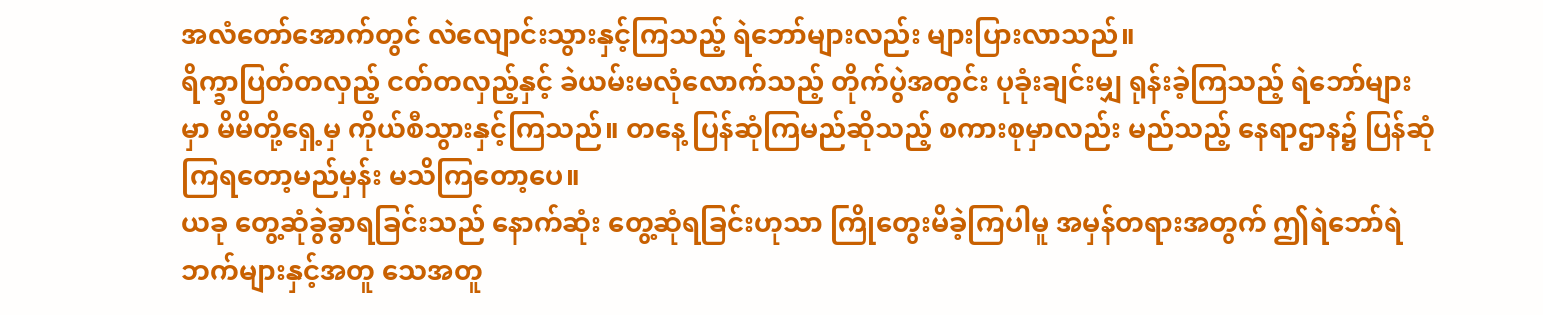အလံတော်အောက်တွင် လဲလျောင်းသွားနှင့်ကြသည့် ရဲဘော်များလည်း များပြားလာသည်။
ရိက္ခာပြတ်တလှည့် ငတ်တလှည့်နှင့် ခဲယမ်းမလုံလောက်သည့် တိုက်ပွဲအတွင်း ပုခုံးချင်းမျှ ရုန်းခဲ့ကြသည့် ရဲဘော်များမှာ မိမိတို့ရှေ့မှ ကိုယ်စီသွားနှင့်ကြသည်။ တနေ့ ပြန်ဆုံကြမည်ဆိုသည့် စကားစုမှာလည်း မည်သည့် နေရာဌာန၌ ပြန်ဆုံကြရတော့မည်မှန်း မသိကြတော့ပေ။
ယခု တွေ့ဆုံခွဲခွာရခြင်းသည် နောက်ဆုံး တွေ့ဆုံရခြင်းဟုသာ ကြိုတွေးမိခဲ့ကြပါမူ အမှန်တရားအတွက် ဤရဲဘော်ရဲဘက်များနှင့်အတူ သေအတူ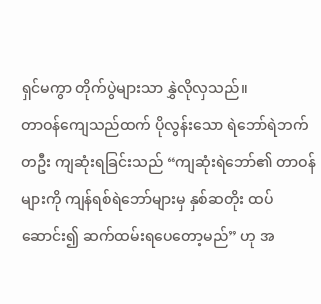ရှင်မကွာ တိုက်ပွဲများသာ နွှဲလိုလှသည်။
တာဝန်ကျေသည်ထက် ပိုလွန်းသော ရဲဘော်ရဲဘက်တဦး ကျဆုံးရခြင်းသည် “ကျဆုံးရဲဘော်၏ တာဝန်များကို ကျန်ရစ်ရဲဘော်များမှ နှစ်ဆတိုး ထပ်ဆောင်း၍ ဆက်ထမ်းရပေတော့မည်” ဟု အ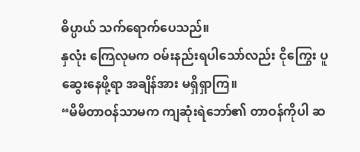ဓိပ္ပာယ် သက်ရောက်ပေသည်။
နှလုံး ကြေလုမက ဝမ်းနည်းရပါသော်လည်း ငိုကြွေး ပူဆွေးနေဖို့ရာ အချိန်အား မရှိရှာကြ။
“မိမိတာဝန်သာမက ကျဆုံးရဲဘော်၏ တာဝန်ကိုပါ ဆ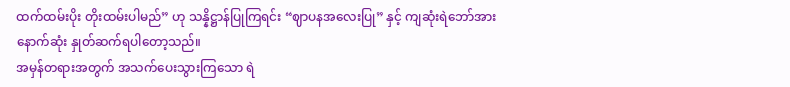ထက်ထမ်းပိုး တိုးထမ်းပါမည်” ဟု သန္နိဋ္ဌာန်ပြုကြရင်း “ဈာပနအလေးပြု” နှင့် ကျဆုံးရဲဘော်အား
နောက်ဆုံး နှုတ်ဆက်ရပါတော့သည်။
အမှန်တရားအတွက် အသက်ပေးသွားကြသော ရဲ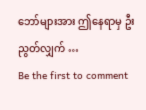ဘော်များအား ဤနေရာမှ ဦးညွတ်လျှက် …
Be the first to comment